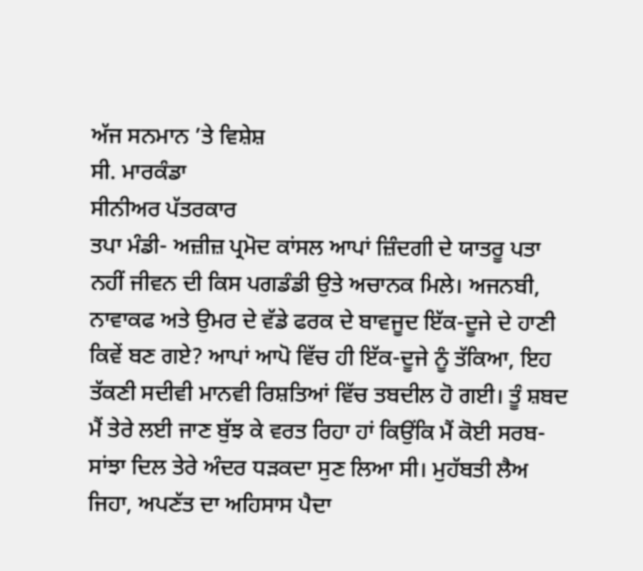ਅੱਜ ਸਨਮਾਨ ’ਤੇ ਵਿਸ਼ੇਸ਼
ਸੀ. ਮਾਰਕੰਡਾ
ਸੀਨੀਅਰ ਪੱਤਰਕਾਰ
ਤਪਾ ਮੰਡੀ- ਅਜ਼ੀਜ਼ ਪ੍ਰਮੋਦ ਕਾਂਸਲ ਆਪਾਂ ਜ਼ਿੰਦਗੀ ਦੇ ਯਾਤਰੂ ਪਤਾ ਨਹੀਂ ਜੀਵਨ ਦੀ ਕਿਸ ਪਗਡੰਡੀ ਉਤੇ ਅਚਾਨਕ ਮਿਲੇ। ਅਜਨਬੀ, ਨਾਵਾਕਫ ਅਤੇ ਉਮਰ ਦੇ ਵੱਡੇ ਫਰਕ ਦੇ ਬਾਵਜੂਦ ਇੱਕ-ਦੂਜੇ ਦੇ ਹਾਣੀ ਕਿਵੇਂ ਬਣ ਗਏ? ਆਪਾਂ ਆਪੋ ਵਿੱਚ ਹੀ ਇੱਕ-ਦੂਜੇ ਨੂੰ ਤੱਕਿਆ, ਇਹ ਤੱਕਣੀ ਸਦੀਵੀ ਮਾਨਵੀ ਰਿਸ਼ਤਿਆਂ ਵਿੱਚ ਤਬਦੀਲ ਹੋ ਗਈ। ਤੂੰ ਸ਼ਬਦ ਮੈਂ ਤੇਰੇ ਲਈ ਜਾਣ ਬੁੱਝ ਕੇ ਵਰਤ ਰਿਹਾ ਹਾਂ ਕਿਉਂਕਿ ਮੈਂ ਕੋਈ ਸਰਬ-ਸਾਂਝਾ ਦਿਲ ਤੇਰੇ ਅੰਦਰ ਧੜਕਦਾ ਸੁਣ ਲਿਆ ਸੀ। ਮੁਹੱਬਤੀ ਲੈਅ ਜਿਹਾ, ਅਪਣੱਤ ਦਾ ਅਹਿਸਾਸ ਪੈਦਾ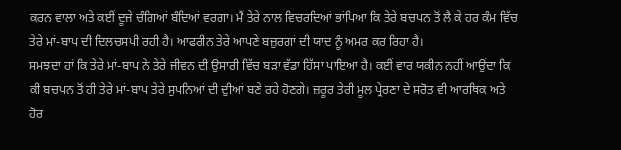ਕਰਨ ਵਾਲਾ ਅਤੇ ਕਈਂ ਦੂਜੇ ਚੰਗਿਆਂ ਬੰਦਿਆਂ ਵਰਗਾ। ਮੈਂ ਤੇਰੇ ਨਾਲ ਵਿਚਰਦਿਆਂ ਭਾਂਪਿਆ ਕਿ ਤੇਰੇ ਬਚਪਨ ਤੋਂ ਲੈ ਕੇ ਹਰ ਕੰਮ ਵਿੱਚ ਤੇਰੇ ਮਾਂ-ਬਾਪ ਦੀ ਦਿਲਚਸਪੀ ਰਹੀ ਹੈ। ਆਫਰੀਨ ਤੇਰੇ ਆਪਣੇ ਬਜ਼ੁਰਗਾਂ ਦੀ ਯਾਦ ਨੂੰ ਅਮਰ ਕਰ ਰਿਹਾ ਹੈ।
ਸਮਝਦਾ ਹਾਂ ਕਿ ਤੇਰੇ ਮਾਂ-ਬਾਪ ਨੇ ਤੇਰੇ ਜੀਵਨ ਦੀ ਉਸਾਰੀ ਵਿੱਚ ਬੜਾ ਵੱਡਾ ਹਿੱਸਾ ਪਾਇਆ ਹੈ। ਕਈਂ ਵਾਰ ਯਕੀਨ ਨਹੀਂ ਆਉਂਦਾ ਕਿ ਕੀ ਬਚਪਨ ਤੋਂ ਹੀ ਤੇਰੇ ਮਾਂ-ਬਾਪ ਤੇਰੇ ਸੁਪਨਿਆਂ ਦੀ ਦੁੀਆਂ ਬਣੇ ਰਹੇ ਹੋਣਗੇ। ਜ਼ਰੂਰ ਤੇਰੀ ਮੂਲ ਪ੍ਰੇਰਣਾ ਦੇ ਸਰੋਤ ਵੀ ਆਰਥਿਕ ਅਤੇ ਹੋਰ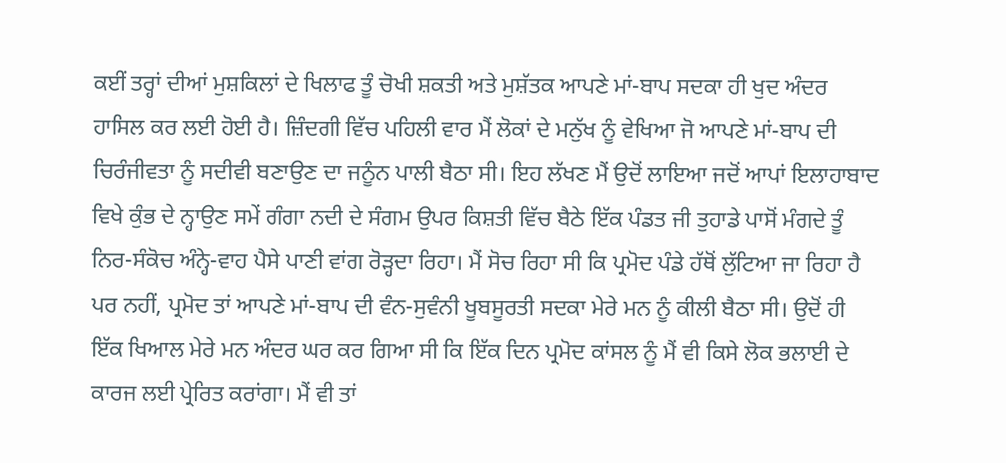ਕਈਂ ਤਰ੍ਹਾਂ ਦੀਆਂ ਮੁਸ਼ਕਿਲਾਂ ਦੇ ਖਿਲਾਫ ਤੂੰ ਚੋਖੀ ਸ਼ਕਤੀ ਅਤੇ ਮੁਸ਼ੱਤਕ ਆਪਣੇ ਮਾਂ-ਬਾਪ ਸਦਕਾ ਹੀ ਖੁਦ ਅੰਦਰ ਹਾਸਿਲ ਕਰ ਲਈ ਹੋਈ ਹੈ। ਜ਼ਿੰਦਗੀ ਵਿੱਚ ਪਹਿਲੀ ਵਾਰ ਮੈਂ ਲੋਕਾਂ ਦੇ ਮਨੁੱਖ ਨੂੰ ਵੇਖਿਆ ਜੋ ਆਪਣੇ ਮਾਂ-ਬਾਪ ਦੀ ਚਿਰੰਜੀਵਤਾ ਨੂੰ ਸਦੀਵੀ ਬਣਾਉਣ ਦਾ ਜਨੂੰਨ ਪਾਲੀ ਬੈਠਾ ਸੀ। ਇਹ ਲੱਖਣ ਮੈਂ ਉਦੋਂ ਲਾਇਆ ਜਦੋਂ ਆਪਾਂ ਇਲਾਹਾਬਾਦ ਵਿਖੇ ਕੁੰਭ ਦੇ ਨ੍ਹਾਉਣ ਸਮੇਂ ਗੰਗਾ ਨਦੀ ਦੇ ਸੰਗਮ ਉਪਰ ਕਿਸ਼ਤੀ ਵਿੱਚ ਬੈਠੇ ਇੱਕ ਪੰਡਤ ਜੀ ਤੁਹਾਡੇ ਪਾਸੋਂ ਮੰਗਦੇ ਤੂੰ ਨਿਰ-ਸੰਕੋਚ ਅੰਨ੍ਹੇ-ਵਾਹ ਪੈਸੇ ਪਾਣੀ ਵਾਂਗ ਰੋੜ੍ਹਦਾ ਰਿਹਾ। ਮੈਂ ਸੋਚ ਰਿਹਾ ਸੀ ਕਿ ਪ੍ਰਮੋਦ ਪੰਡੇ ਹੱਥੋਂ ਲੁੱਟਿਆ ਜਾ ਰਿਹਾ ਹੈ ਪਰ ਨਹੀਂ, ਪ੍ਰਮੋਦ ਤਾਂ ਆਪਣੇ ਮਾਂ-ਬਾਪ ਦੀ ਵੰਨ-ਸੁਵੰਨੀ ਖੂਬਸੂਰਤੀ ਸਦਕਾ ਮੇਰੇ ਮਨ ਨੂੰ ਕੀਲੀ ਬੈਠਾ ਸੀ। ਉਦੋਂ ਹੀ ਇੱਕ ਖਿਆਲ ਮੇਰੇ ਮਨ ਅੰਦਰ ਘਰ ਕਰ ਗਿਆ ਸੀ ਕਿ ਇੱਕ ਦਿਨ ਪ੍ਰਮੋਦ ਕਾਂਸਲ ਨੂੰ ਮੈਂ ਵੀ ਕਿਸੇ ਲੋਕ ਭਲਾਈ ਦੇ ਕਾਰਜ ਲਈ ਪ੍ਰੇਰਿਤ ਕਰਾਂਗਾ। ਮੈਂ ਵੀ ਤਾਂ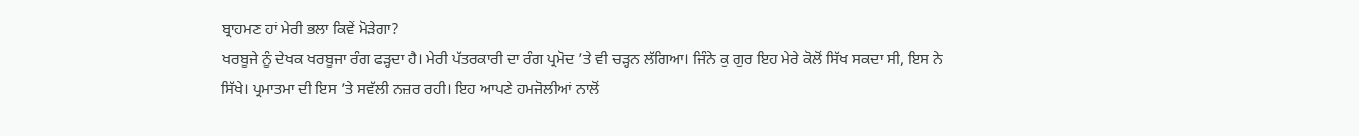ਬ੍ਰਾਹਮਣ ਹਾਂ ਮੇਰੀ ਭਲਾ ਕਿਵੇਂ ਮੋੜੇਗਾ?
ਖਰਬੂਜੇ ਨੂੰ ਦੇਖਕ ਖਰਬੂਜਾ ਰੰਗ ਫੜ੍ਹਦਾ ਹੈ। ਮੇਰੀ ਪੱਤਰਕਾਰੀ ਦਾ ਰੰਗ ਪ੍ਰਮੋਦ ’ਤੇ ਵੀ ਚੜ੍ਹਨ ਲੱਗਿਆ। ਜਿੰਨੇ ਕੁ ਗੁਰ ਇਹ ਮੇਰੇ ਕੋਲੋਂ ਸਿੱਖ ਸਕਦਾ ਸੀ, ਇਸ ਨੇ ਸਿੱਖੇ। ਪ੍ਰਮਾਤਮਾ ਦੀ ਇਸ ’ਤੇ ਸਵੱਲੀ ਨਜ਼ਰ ਰਹੀ। ਇਹ ਆਪਣੇ ਹਮਜੋਲੀਆਂ ਨਾਲੋਂ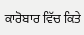ਕਾਰੋਬਾਰ ਵਿੱਚ ਕਿਤੇ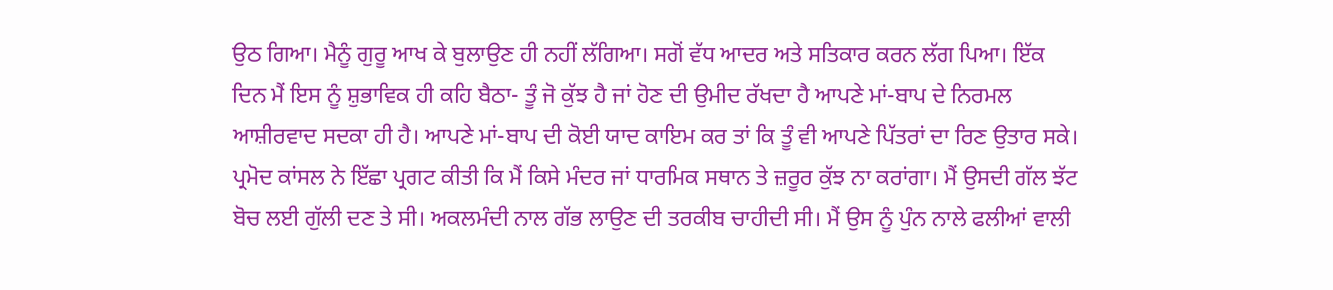ਉਠ ਗਿਆ। ਮੈਨੂੰ ਗੁਰੂ ਆਖ ਕੇ ਬੁਲਾਉਣ ਹੀ ਨਹੀਂ ਲੱਗਿਆ। ਸਗੋਂ ਵੱਧ ਆਦਰ ਅਤੇ ਸਤਿਕਾਰ ਕਰਨ ਲੱਗ ਪਿਆ। ਇੱਕ ਦਿਨ ਮੈਂ ਇਸ ਨੂੰ ਸ਼ੁਭਾਵਿਕ ਹੀ ਕਹਿ ਬੈਠਾ- ਤੂੰ ਜੋ ਕੁੱਝ ਹੈ ਜਾਂ ਹੋਣ ਦੀ ਉਮੀਦ ਰੱਖਦਾ ਹੈ ਆਪਣੇ ਮਾਂ-ਬਾਪ ਦੇ ਨਿਰਮਲ ਆਸ਼ੀਰਵਾਦ ਸਦਕਾ ਹੀ ਹੈ। ਆਪਣੇ ਮਾਂ-ਬਾਪ ਦੀ ਕੋਈ ਯਾਦ ਕਾਇਮ ਕਰ ਤਾਂ ਕਿ ਤੂੰ ਵੀ ਆਪਣੇ ਪਿੱਤਰਾਂ ਦਾ ਰਿਣ ਉਤਾਰ ਸਕੇ। ਪ੍ਰਮੋਦ ਕਾਂਸਲ ਨੇ ਇੱਛਾ ਪ੍ਰਗਟ ਕੀਤੀ ਕਿ ਮੈਂ ਕਿਸੇ ਮੰਦਰ ਜਾਂ ਧਾਰਮਿਕ ਸਥਾਨ ਤੇ ਜ਼ਰੂਰ ਕੁੱਝ ਨਾ ਕਰਾਂਗਾ। ਮੈਂ ਉਸਦੀ ਗੱਲ ਝੱਟ ਬੋਚ ਲਈ ਗੁੱਲੀ ਦਣ ਤੇ ਸੀ। ਅਕਲਮੰਦੀ ਨਾਲ ਗੱਭ ਲਾਉਣ ਦੀ ਤਰਕੀਬ ਚਾਹੀਦੀ ਸੀ। ਮੈਂ ਉਸ ਨੂੰ ਪੁੰਨ ਨਾਲੇ ਫਲੀਆਂ ਵਾਲੀ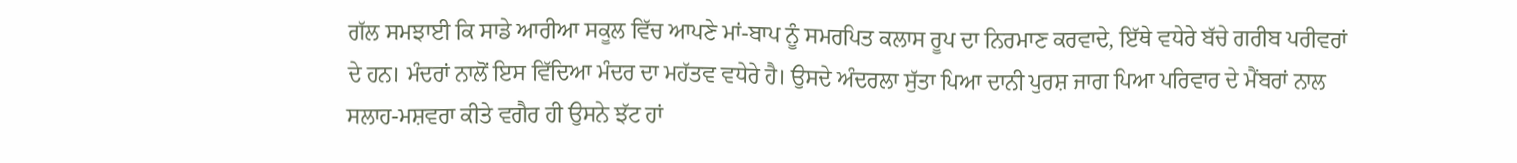ਗੱਲ ਸਮਝਾਈ ਕਿ ਸਾਡੇ ਆਰੀਆ ਸਕੂਲ ਵਿੱਚ ਆਪਣੇ ਮਾਂ-ਬਾਪ ਨੂੰ ਸਮਰਪਿਤ ਕਲਾਸ ਰੂਪ ਦਾ ਨਿਰਮਾਣ ਕਰਵਾਦੇ, ਇੱਥੇ ਵਧੇਰੇ ਬੱਚੇ ਗਰੀਬ ਪਰੀਵਰਾਂ ਦੇ ਹਨ। ਮੰਦਰਾਂ ਨਾਲੋਂ ਇਸ ਵਿੱਦਿਆ ਮੰਦਰ ਦਾ ਮਹੱਤਵ ਵਧੇਰੇ ਹੈ। ਉਸਦੇ ਅੰਦਰਲਾ ਸੁੱਤਾ ਪਿਆ ਦਾਨੀ ਪੁਰਸ਼ ਜਾਗ ਪਿਆ ਪਰਿਵਾਰ ਦੇ ਮੈਂਬਰਾਂ ਨਾਲ ਸਲਾਹ-ਮਸ਼ਵਰਾ ਕੀਤੇ ਵਗੈਰ ਹੀ ਉਸਨੇ ਝੱਟ ਹਾਂ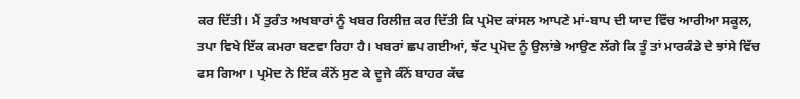ਕਰ ਦਿੱਤੀ। ਮੈਂ ਤੁਰੰਤ ਅਖਬਾਰਾਂ ਨੂੰ ਖਬਰ ਰਿਲੀਜ਼ ਕਰ ਦਿੱਤੀ ਕਿ ਪ੍ਰਮੋਦ ਕਾਂਸਲ ਆਪਣੇ ਮਾਂ-ਬਾਪ ਦੀ ਯਾਦ ਵਿੱਚ ਆਰੀਆ ਸਕੂਲ, ਤਪਾ ਵਿਖੇ ਇੱਕ ਕਮਰਾ ਬਣਵਾ ਰਿਹਾ ਹੈ। ਖਬਰਾਂ ਛਪ ਗਈਆਂ, ਝੱਟ ਪ੍ਰਮੋਦ ਨੂੰ ਉਲਾਂਭੇ ਆਉਣ ਲੱਗੇ ਕਿ ਤੂੰ ਤਾਂ ਮਾਰਕੰਡੇ ਦੇ ਝਾਂਸੇ ਵਿੱਚ ਫਸ ਗਿਆ। ਪ੍ਰਮੋਦ ਨੇ ਇੱਕ ਕੰਨੋਂ ਸੁਣ ਕੇ ਦੂਜੇ ਕੰਨੋਂ ਬਾਹਰ ਕੱਢ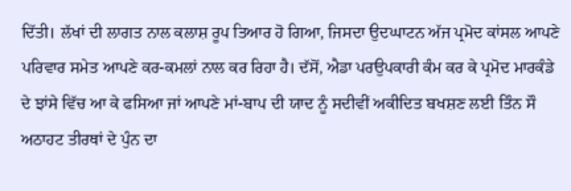ਦਿੱਤੀ। ਲੱਖਾਂ ਦੀ ਲਾਗਤ ਨਾਲ ਕਲਾਸ਼ ਰੂਪ ਤਿਆਰ ਹੋ ਗਿਆ, ਜਿਸਦਾ ਉਦਘਾਟਨ ਅੱਜ ਪ੍ਰਮੋਦ ਕਾਂਸਲ ਆਪਣੇ ਪਰਿਵਾਰ ਸਮੇਤ ਆਪਣੇ ਕਰ-ਕਮਲਾਂ ਨਾਲ ਕਰ ਰਿਹਾ ਹੈ। ਦੱਸੋਂ, ਐਡਾ ਪਰਉਪਕਾਰੀ ਕੰਮ ਕਰ ਕੇ ਪ੍ਰਮੋਦ ਮਾਰਕੰਡੇ ਦੇ ਝਾਂਸੇ ਵਿੱਚ ਆ ਕੇ ਫਸਿਆ ਜਾਂ ਆਪਣੇ ਮਾਂ-ਬਾਪ ਦੀ ਯਾਦ ਨੂੰ ਸਦੀਵੀਂ ਅਕੀਦਿਤ ਬਖਸ਼ਣ ਲਈ ਤਿੰਨ ਸੌ ਅਠਾਹਟ ਤੀਰਥਾਂ ਦੇ ਪੁੰਨ ਦਾ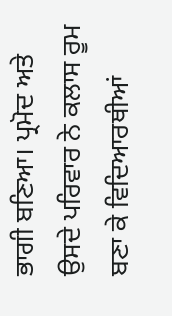ਭਾਗੀ ਬਣਿਆ। ਪ੍ਰਮੋਦ ਅਤੇ ਉਸਦੇ ਪਰਿਵਾਰ ਨੇ ਕਲਾਸ ਰੂਮ ਬਣਾ ਕੇ ਵਿਦਿਆਰਥੀਆਂ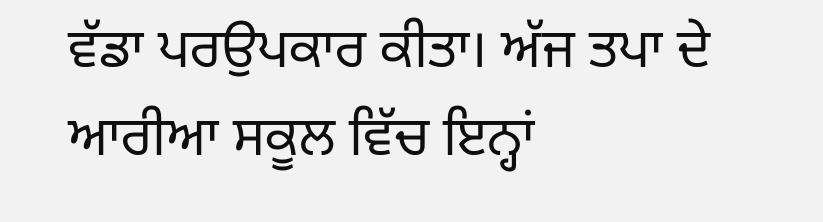ਵੱਡਾ ਪਰਉਪਕਾਰ ਕੀਤਾ। ਅੱਜ ਤਪਾ ਦੇ ਆਰੀਆ ਸਕੂਲ ਵਿੱਚ ਇਨ੍ਹਾਂ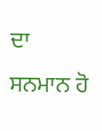ਦਾ ਸਨਮਾਨ ਹੋ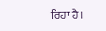ਰਿਹਾ ਹੈ।